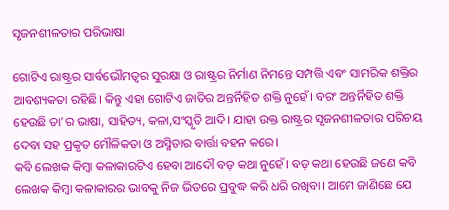ସୃଜନଶୀଳତାର ପରିଭାଷା

ଗୋଟିଏ ରାଷ୍ଟ୍ରର ସାର୍ବଭୌମତ୍ୱର ସୁରକ୍ଷା ଓ ରାଷ୍ଟ୍ରର ନିର୍ମାଣ ନିମନ୍ତେ ସମ୍ପତ୍ତି ଏବଂ ସାମରିକ ଶକ୍ତିର ଆବଶ୍ୟକତା ରହିଛି। କିନ୍ତୁ ଏହା ଗୋଟିଏ ଜାତିର ଅନ୍ତର୍ନିହିତ ଶକ୍ତି ନୁହେଁ। ବରଂ ଅନ୍ତର୍ନିହିତ ଶକ୍ତି ହେଉଛି ତା’ର ଭାଷା, ସାହିତ୍ୟ, କଳା,ସଂସ୍କୃତି ଆଦି। ଯାହା ଉକ୍ତ ରାଷ୍ଟ୍ରର ସୃଜନଶୀଳତାର ପରିଚୟ ଦେବା ସହ ପ୍ରକୃତ ମୌଳିକତା ଓ ଅସ୍ମିତାର ବାର୍ତ୍ତା ବହନ କରେ।
କବି ଲେଖକ କିମ୍ବା କଳାକାରଟିଏ ହେବା ଆଦୌ ବଡ଼ କଥା ନୁହେଁ। ବଡ଼ କଥା ହେଉଛି ଜଣେ କବି ଲେଖକ କିମ୍ବା କଳାକାରର ଭାବକୁ ନିଜ ଭିତରେ ପ୍ରବୁଦ୍ଧ କରି ଧରି ରଖିବା। ଆମେ ଜାଣିଛେ ଯେ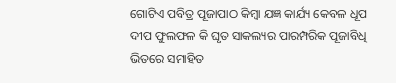ଗୋଟିଏ ପବିତ୍ର ପୂଜାପାଠ କିମ୍ବା ଯଜ୍ଞ କାର୍ଯ୍ୟ କେବଳ ଧୂପ ଦୀପ ଫୁଲଫଳ କି ଘୃତ ସାକଲ୍ୟର ପାରମ୍ପରିକ ପୂଜାବିଧି ଭିତରେ ସମାହିତ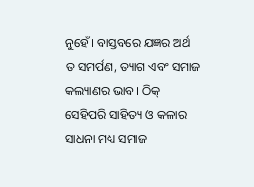ନୁହେଁ। ବାସ୍ତବରେ ଯଜ୍ଞର ଅର୍ଥ ତ ସମର୍ପଣ, ତ୍ୟାଗ ଏବଂ ସମାଜ କଲ୍ୟାଣର ଭାବ। ଠିକ୍‌ ସେହିପରି ସାହିତ୍ୟ ଓ କଳାର ସାଧନା ମଧ୍ୟ ସମାଜ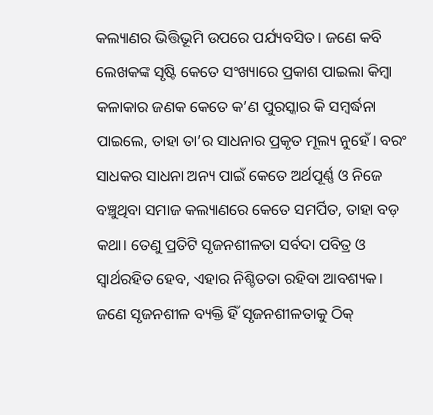କଲ୍ୟାଣର ଭିତ୍ତିଭୂମି ଉପରେ ପର୍ଯ୍ୟବସିତ। ଜଣେ କବି ଲେଖକଙ୍କ ସୃଷ୍ଟି କେତେ ସଂଖ୍ୟାରେ ପ୍ରକାଶ ପାଇଲା କିମ୍ବା କଳାକାର ଜଣକ କେତେ କ’ଣ ପୁରସ୍କାର କି ସମ୍ବର୍ଦ୍ଧନା ପାଇଲେ, ତାହା ତା’ର ସାଧନାର ପ୍ରକୃତ ମୂଲ୍ୟ ନୁହେଁ। ବରଂ ସାଧକର ସାଧନା ଅନ୍ୟ ପାଇଁ କେତେ ଅର୍ଥପୂର୍ଣ୍ଣ ଓ ନିଜେ ବଞ୍ଚୁଥିବା ସମାଜ କଲ୍ୟାଣରେ କେତେ ସମର୍ପିତ, ତାହା ବଡ଼ କଥା। ତେଣୁ ପ୍ରତିଟି ସୃଜନଶୀଳତା ସର୍ବଦା ପବିତ୍ର ଓ ସ୍ବାର୍ଥରହିତ ହେବ, ଏହାର ନିଶ୍ଚିତତା ରହିବା ଆବଶ୍ୟକ।
ଜଣେ ସୃଜନଶୀଳ ବ୍ୟକ୍ତି ହିଁ ସୃଜନଶୀଳତାକୁ ଠିକ୍‌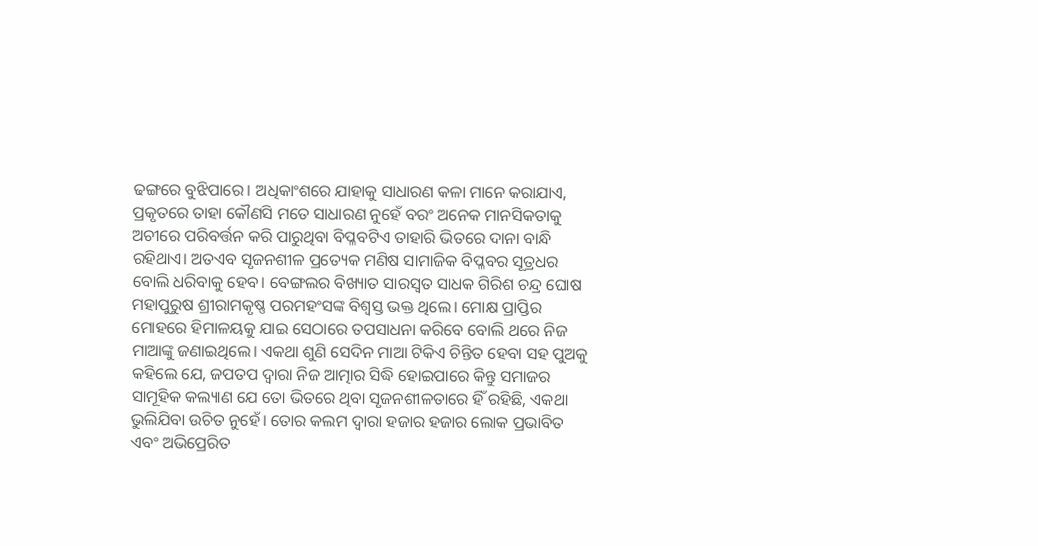ଢଙ୍ଗରେ ବୁଝିପାରେ। ଅଧିକାଂଶରେ ଯାହାକୁ ସାଧାରଣ କଳା ମାନେ କରାଯାଏ, ପ୍ରକୃତରେ ତାହା କୌଣସି ମତେ ସାଧାରଣ ନୁହେଁ ବରଂ ଅନେକ ମାନସିକତାକୁ ଅଚୀରେ ପରିବର୍ତ୍ତନ କରି ପାରୁଥିବା ବିପ୍ଳବଟିଏ ତାହାରି ଭିତରେ ଦାନା ବାନ୍ଧି ରହିଥାଏ। ଅତଏବ ସୃଜନଶୀଳ ପ୍ରତ୍ୟେକ ମଣିଷ ସାମାଜିକ ବିପ୍ଳବର ସୂତ୍ରଧର ବୋଲି ଧରିବାକୁ ହେବ। ବେଙ୍ଗଲର ବିଖ୍ୟାତ ସାରସ୍ବତ ସାଧକ ଗିରିଶ ଚନ୍ଦ୍ର ଘୋଷ ମହାପୁରୁଷ ଶ୍ରୀରାମକୃଷ୍ଣ ପରମହଂସଙ୍କ ବିଶ୍ୱସ୍ତ ଭକ୍ତ ଥିଲେ। ମୋକ୍ଷ ପ୍ରାପ୍ତିର ମୋହରେ ହିମାଳୟକୁ ଯାଇ ସେଠାରେ ତପସାଧନା କରିବେ ବୋଲି ଥରେ ନିଜ ମାଆଙ୍କୁ ଜଣାଇଥିଲେ। ଏକଥା ଶୁଣି ସେଦିନ ମାଆ ଟିକିଏ ଚିନ୍ତିତ ହେବା ସହ ପୁଅକୁ କହିଲେ ଯେ, ଜପତପ ଦ୍ୱାରା ନିଜ ଆତ୍ମାର ସିଦ୍ଧି ହୋଇପାରେ କିନ୍ତୁ ସମାଜର ସାମୂହିକ କଲ୍ୟାଣ ଯେ ତୋ ଭିତରେ ଥିବା ସୃଜନଶୀଳତାରେ ହିଁ ରହିଛି, ଏକଥା ଭୁଲିଯିବା ଉଚିତ ନୁହେଁ। ତୋର କଲମ ଦ୍ୱାରା ହଜାର ହଜାର ଲୋକ ପ୍ରଭାବିତ ଏବଂ ଅଭିପ୍ରେରିତ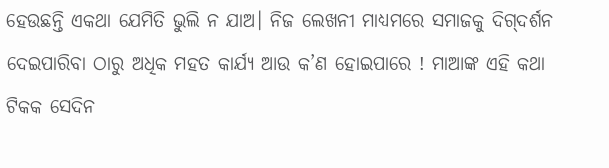ହେଉଛନ୍ତି ଏକଥା ଯେମିତି ଭୁଲି ନ ଯାଅ। ନିଜ ଲେଖନୀ ମାଧ୍ୟମରେ ସମାଜକୁ ଦିଗ୍‌ଦର୍ଶନ ଦେଇପାରିବା ଠାରୁ ଅଧିକ ମହତ କାର୍ଯ୍ୟ ଆଉ କ’ଣ ହୋଇପାରେ ! ମାଆଙ୍କ ଏହି କଥା ଟିକକ ସେଦିନ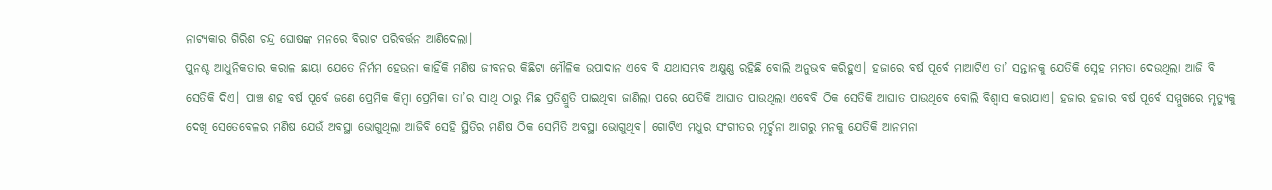ନାଟ୍ୟକାର ଗିରିଶ ଚନ୍ଦ୍ର ଘୋଷଙ୍କ ମନରେ ବିରାଟ ପରିବର୍ତ୍ତନ ଆଣିଦେଲା।
ପୁନଶ୍ଚ ଆଧୁନିକତାର କରାଳ ଛାୟା ଯେତେ ନିର୍ମମ ହେଉନା କାହିଁକି ମଣିଷ ଜୀବନର କିଛିଟା ମୌଳିକ ଉପାଦାନ ଏବେ ବି ଯଥାସମ୍ଭବ ଅକ୍ଷୁଣ୍ଣ ରହିଛି ବୋଲି ଅନୁଭବ କରିହୁଏ। ହଜାରେ ବର୍ଷ ପୂର୍ବେ ମାଆଟିଏ ତା’ ସନ୍ତାନକୁ ଯେତିକି ସ୍ନେହ ମମତା ଦେଉଥିଲା ଆଜି ବି ସେତିକି ଦିଏ। ପାଞ୍ଚ ଶହ ବର୍ଷ ପୂର୍ବେ ଜଣେ ପ୍ରେମିକ କିମ୍ବା ପ୍ରେମିକା ତା’ର ସାଥି ଠାରୁ ମିଛ ପ୍ରତିଶ୍ରୁତି ପାଇଥିବା ଜାଣିଲା ପରେ ଯେତିକି ଆଘାତ ପାଉଥିଲା ଏବେବି ଠିକ ସେତିକି ଆଘାତ ପାଉଥିବେ ବୋଲି ବିଶ୍ୱାସ କରାଯାଏ। ହଜାର ହଜାର ବର୍ଷ ପୂର୍ବେ ସମ୍ମୁଖରେ ମୃତ୍ୟୁକୁ ଦେଖି ସେତେବେଳର ମଣିଷ ଯେଉଁ ଅବସ୍ଥା ଭୋଗୁଥିଲା ଆଜିବି ସେହି ସ୍ଥିତିର ମଣିଷ ଠିକ ସେମିତି ଅବସ୍ଥା ଭୋଗୁଥିବ। ଗୋଟିଏ ମଧୁର ସଂଗୀତର ମୂର୍ଚ୍ଛନା ଆଗରୁ ମନକୁ ଯେତିକି ଆନମନା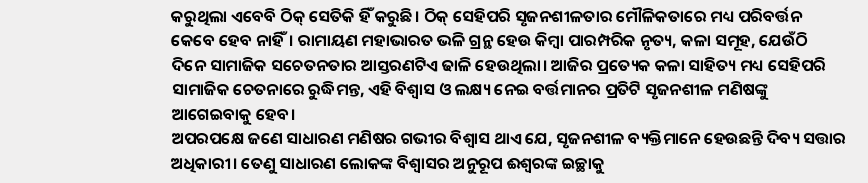କରୁଥିଲା ଏବେବି ଠିକ୍‌ ସେତିକି ହିଁ କରୁଛି। ଠିକ୍‌ ସେହିପରି ସୃଜନଶୀଳତାର ମୌଳିକତାରେ ମଧ୍ୟ ପରିବର୍ତ୍ତନ କେବେ ହେବ ନାହିଁ। ରାମାୟଣ ମହାଭାରତ ଭଳି ଗ୍ରନ୍ଥ ହେଉ କିମ୍ବା ପାରମ୍ପରିକ ନୃତ୍ୟ, କଳା ସମୂହ, ଯେଉଁଠି ଦିନେ ସାମାଜିକ ସଚେତନତାର ଆସ୍ତରଣଟିଏ ଢାଳି ହେଉଥିଲା। ଆଜିର ପ୍ରତ୍ୟେକ କଳା ସାହିତ୍ୟ ମଧ୍ୟ ସେହିପରି ସାମାଜିକ ଚେତନାରେ ରୁଦ୍ଧିମନ୍ତ, ଏହି ବିଶ୍ୱାସ ଓ ଲକ୍ଷ୍ୟ ନେଇ ବର୍ତ୍ତମାନର ପ୍ରତିଟି ସୃଜନଶୀଳ ମଣିଷଙ୍କୁ ଆଗେଇବାକୁ ହେବ।
ଅପରପକ୍ଷେ ଜଣେ ସାଧାରଣ ମଣିଷର ଗଭୀର ବିଶ୍ୱାସ ଥାଏ ଯେ, ସୃଜନଶୀଳ ବ୍ୟକ୍ତିମାନେ ହେଉଛନ୍ତି ଦିବ୍ୟ ସତ୍ତାର ଅଧିକାରୀ। ତେଣୁ ସାଧାରଣ ଲୋକଙ୍କ ବିଶ୍ୱାସର ଅନୁରୂପ ଈଶ୍ୱରଙ୍କ ଇଚ୍ଛାକୁ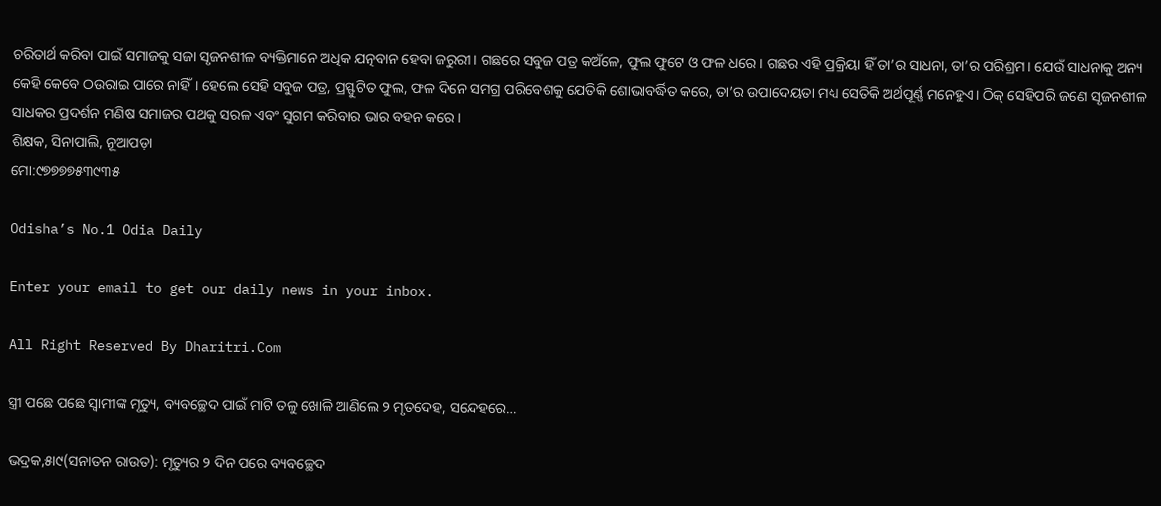ଚରିତାର୍ଥ କରିବା ପାଇଁ ସମାଜକୁ ସଜା ସୃଜନଶୀଳ ବ୍ୟକ୍ତିମାନେ ଅଧିକ ଯତ୍ନବାନ ହେବା ଜରୁରୀ। ଗଛରେ ସବୁଜ ପତ୍ର କଅଁଳେ, ଫୁଲ ଫୁଟେ ଓ ଫଳ ଧରେ। ଗଛର ଏହି ପ୍ରକ୍ରିୟା ହିଁ ତା’ର ସାଧନା, ତା’ର ପରିଶ୍ରମ। ଯେଉଁ ସାଧନାକୁ ଅନ୍ୟ କେହି କେବେ ଠଉରାଇ ପାରେ ନାହିଁ। ହେଲେ ସେହି ସବୁଜ ପତ୍ର, ପ୍ରସ୍ଫୁଟିତ ଫୁଲ, ଫଳ ଦିନେ ସମଗ୍ର ପରିବେଶକୁ ଯେତିକି ଶୋଭାବର୍ଦ୍ଧିତ କରେ, ତା’ର ଉପାଦେୟତା ମଧ୍ୟ ସେତିକି ଅର୍ଥପୂର୍ଣ୍ଣ ମନେହୁଏ। ଠିକ୍‌ ସେହିପରି ଜଣେ ସୃଜନଶୀଳ ସାଧକର ପ୍ରଦର୍ଶନ ମଣିଷ ସମାଜର ପଥକୁ ସରଳ ଏବଂ ସୁଗମ କରିବାର ଭାର ବହନ କରେ।
ଶିକ୍ଷକ, ସିନାପାଲି, ନୂଆପଡ଼ା
ମୋ:୯୭୭୭୭୫୩୯୩୫

Odisha’s No.1 Odia Daily

Enter your email to get our daily news in your inbox.

All Right Reserved By Dharitri.Com

ସ୍ତ୍ରୀ ପଛେ ପଛେ ସ୍ବାମୀଙ୍କ ମୃତ୍ୟୁ, ବ୍ୟବଚ୍ଛେଦ ପାଇଁ ମାଟି ତଳୁ ଖୋଳି ଆଣିଲେ ୨ ମୃତଦେହ, ସନ୍ଦେହରେ…

ଭଦ୍ରକ,୫ା୯(ସନାତନ ରାଉତ): ମୃତ୍ୟୁର ୨ ଦିନ ପରେ ବ୍ୟବଚ୍ଛେଦ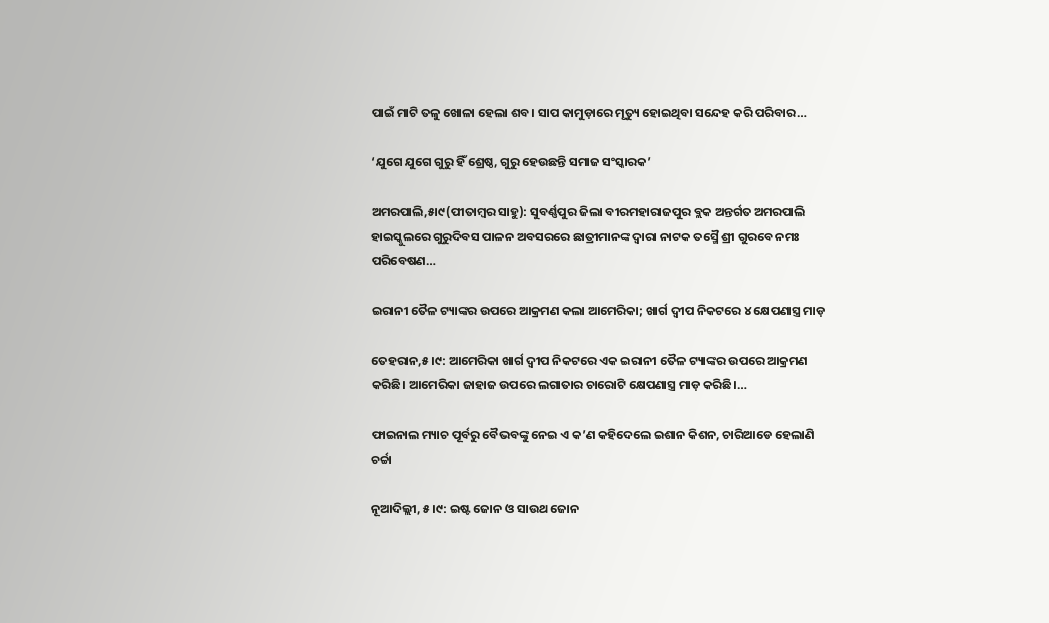ପାଇଁ ମାଟି ତଳୁ ଖୋଳା ହେଲା ଶବ। ସାପ କାମୁଡ଼ାରେ ମୃତ୍ୟୁ ହୋଇଥିବା ସନ୍ଦେହ କରି ପରିବାର…

‘ଯୁଗେ ଯୁଗେ ଗୁରୁ ହିଁ ଶ୍ରେଷ୍ଠ, ଗୁରୁ ହେଉଛନ୍ତି ସମାଜ ସଂସ୍କାରକ’

ଅମରପାଲି,୫ା୯(ପୀତାମ୍ବର ସାହୁ): ସୁବର୍ଣ୍ଣପୁର ଜିଲା ବୀରମହାରାଜପୁର ବ୍ଲକ ଅନ୍ତର୍ଗତ ଅମରପାଲି ହାଇସ୍କୁଲରେ ଗୁରୁଦିବସ ପାଳନ ଅବସରରେ ଛାତ୍ରୀମାନଙ୍କ ଦ୍ୱାରା ନାଟକ ତସ୍ମୈ ଶ୍ରୀ ଗୁରବେ ନମଃ ପରିବେଷଣ…

ଇରାନୀ ତୈଳ ଟ୍ୟାଙ୍କର ଉପରେ ଆକ୍ରମଣ କଲା ଆମେରିକା; ଖାର୍ଗ ଦ୍ୱୀପ ନିକଟରେ ୪ କ୍ଷେପଣାସ୍ତ୍ର ମାଡ଼

ତେହରାନ,୫।୯: ଆମେରିକା ଖାର୍ଗ ଦ୍ୱୀପ ନିକଟରେ ଏକ ଇରାନୀ ତୈଳ ଟ୍ୟାଙ୍କର ଉପରେ ଆକ୍ରମଣ କରିଛି। ଆମେରିକା ଜାହାଜ ଉପରେ ଲଗାତାର ଚାରୋଟି କ୍ଷେପଣାସ୍ତ୍ର ମାଡ଼ କରିଛି।…

ଫାଇନାଲ ମ୍ୟାଚ ପୂର୍ବରୁ ବୈଭବଙ୍କୁ ନେଇ ଏ କ’ଣ କହିଦେଲେ ଇଶାନ କିଶନ, ଚାରିଆଡେ ହେଲାଣି ଚର୍ଚ୍ଚା

ନୂଆଦିଲ୍ଲୀ, ୫।୯: ଇଷ୍ଟ ଜୋନ ଓ ସାଉଥ ଜୋନ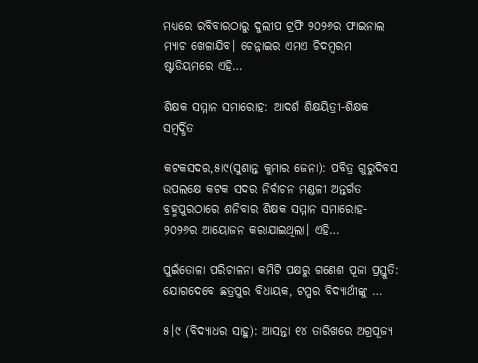ମଧ୍ୟରେ ରବିବାରଠାରୁ ଦୁଲୀପ ଟ୍ରଫି ୨୦୨୬ର ଫାଇନାଲ ମ୍ୟାଚ ଖେଳାଯିବ। ଚେନ୍ନାଇର ଏମଏ ଚିଦମ୍ବରମ ଷ୍ଟାଡିୟମରେ ଏହି…

ଶିକ୍ଷକ ସମ୍ମାନ ସମାରୋହ: ଆଦର୍ଶ ଶିକ୍ଷୟିତ୍ରୀ-ଶିକ୍ଷକ ସମ୍ବର୍ଦ୍ଧିତ

କଟକସଦର,୫ା୯(ସୁଶାନ୍ତ କୁମାର ଜେନା): ପବିତ୍ର ଗୁରୁଦିବସ ଉପଲକ୍ଷେ କଟକ ସଦର ନିର୍ବାଚନ ମଣ୍ଡଳୀ ଅନ୍ତର୍ଗତ ବ୍ରହ୍ମପୁରଠାରେ ଶନିବାର ଶିକ୍ଷକ ସମ୍ମାନ ସମାରୋହ- ୨୦୨୬ର ଆୟୋଜନ କରାଯାଇଥିଲା। ଏହି…

ପୁଇଁତୋଳା ପରିଚାଳନା କମିଟି ପକ୍ଷରୁ ଗଣେଶ ପୂଜା ପ୍ରସ୍ତୁତି: ଯୋଗଦେବେ ଛତ୍ରପୁର ବିଧାୟକ, ଟପ୍ପର ବିଦ୍ୟାର୍ଥୀଙ୍କୁ …

୫।୯ (ବିଦ୍ୟାଧର ସାହୁ): ଆସନ୍ତା ୧୪ ତାରିଖରେ ଅଗ୍ରପୂଜ୍ୟ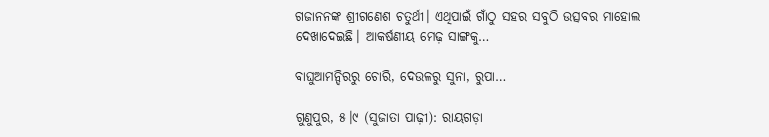ଗଜାନନଙ୍କ ଶ୍ରୀଗଣେଶ ଚତୁର୍ଥୀ। ଏଥିପାଇଁ ଗାଁଠୁ ସହର ସବୁଠି ଉତ୍ସବର ମାହୋଲ ଦେଖାଦେଇଛି। ଆକର୍ଷଣୀୟ ମେଢ଼ ସାଙ୍ଗକୁ…

ବାଘୁଆମନ୍ଦିରରୁ ଚୋରି, ଦେଉଳରୁ ସୁନା, ରୁପା…

ଗୁଣୁପୁର, ୫।୯ (ସୁଜାତା ପାଢ଼ୀ): ରାୟଗଡ଼ା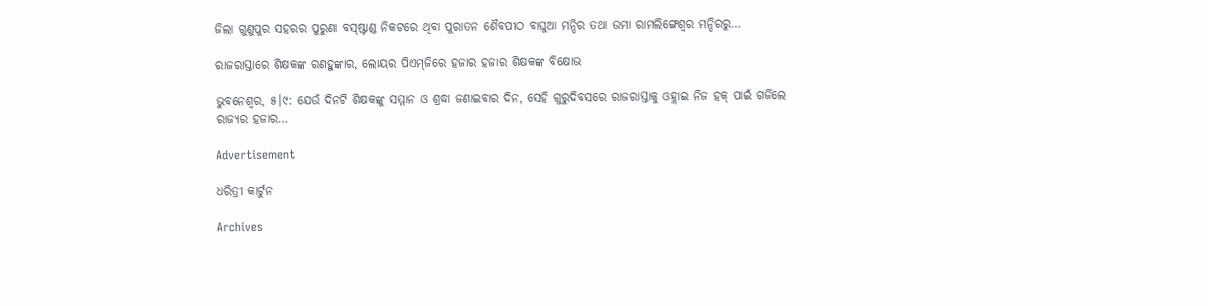ଜିଲା ଗୁଣୁପୁର ସହରର ପୁରୁଣା ବସ୍‌ଷ୍ଟାଣ୍ଡ ନିକଟରେ ଥିବା ପୁରାତନ ଶୈବପୀଠ ବାଘୁଆ ମନ୍ଦିର ତଥା ଉମା ରାମଲିଙ୍ଗେଶ୍ୱର ମନ୍ଦିରରୁ…

ରାଜରାସ୍ତାରେ ଶିକ୍ଷକଙ୍କ ରଣହୁଙ୍କାର, ଲୋୟର ପିଏମ୍‌ଜିରେ ହଜାର ହଜାର ଶିକ୍ଷକଙ୍କ ବିକ୍ଷୋଭ

ଭୁବନେଶ୍ୱର, ୫।୯: ଯେଉଁ ଦିନଟି ଶିକ୍ଷକଙ୍କୁ ସମ୍ମାନ ଓ ଶ୍ରଦ୍ଧା ଜଣାଇବାର ଦିନ, ସେହି ଗୁରୁଦିବସରେ ରାଜରାସ୍ତାକୁ ଓହ୍ଲାଇ ନିଜ ହକ୍‌ ପାଇଁ ଗର୍ଜିଲେ ରାଜ୍ୟର ହଜାର…

Advertisement

ଧରିତ୍ରୀ କାର୍ଟୁନ

Archives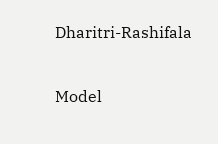Dharitri-Rashifala

Model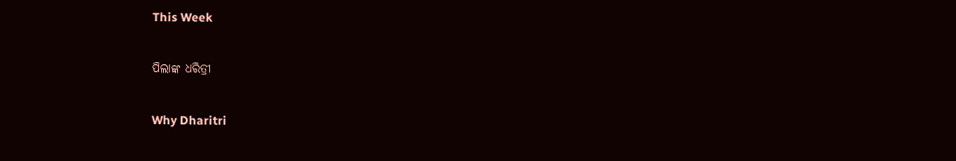This Week

ପିଲାଙ୍କ ଧରିତ୍ରୀ

Why Dharitri